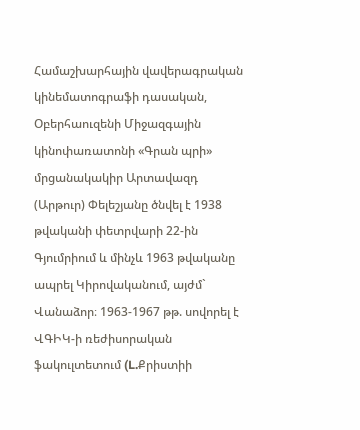Համաշխարհային վավերագրական կինեմատոգրաֆի դասական, Օբերհաուզենի Միջազգային կինոփառատոնի «Գրան պրի» մրցանակակիր Արտավազդ (Արթուր) Փելեշյանը ծնվել է 1938 թվականի փետրվարի 22-ին Գյումրիում և մինչև 1963 թվականը ապրել Կիրովականում, այժմ` Վանաձոր։ 1963-1967 թթ. սովորել է ՎԳԻԿ-ի ռեժիսորական ֆակուլտետում (L.Քրիստիի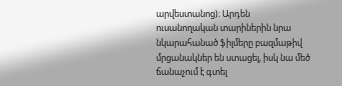արվեստանոց)։ Արդեն ուսանողական տարիներին նրա նկարահանած ֆիլմերը բազմաթիվ մրցանակներ են ստացել, իսկ նա մեծ ճանաչում է գտել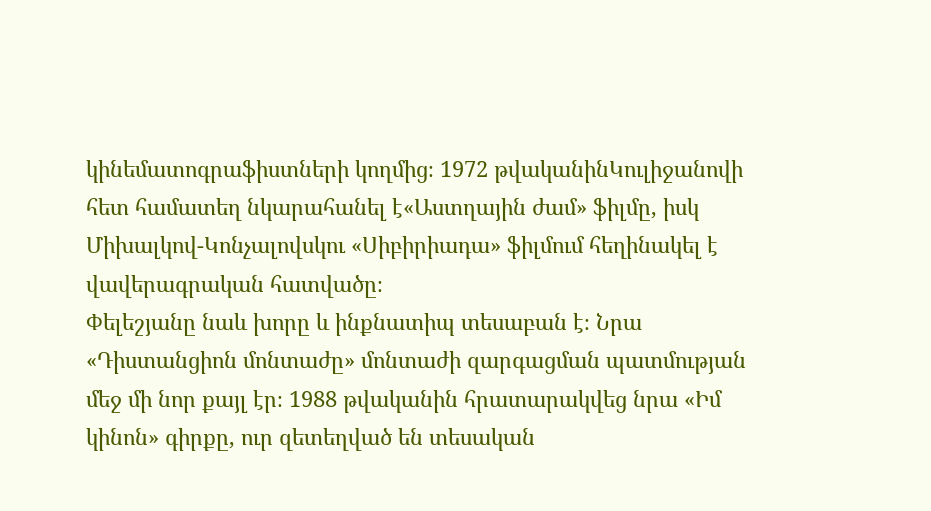կինեմատոգրաֆիստների կողմից։ 1972 թվականինԿուլիջանովի հետ համատեղ նկարահանել է«Աստղային ժամ» ֆիլմը, իսկ Միխալկով-Կոնչալովսկու «Սիբիրիադա» ֆիլմում հեղինակել է վավերագրական հատվածը։
Փելեշյանը նաև խորը և ինքնատիպ տեսաբան է։ Նրա «Դիստանցիոն մոնտաժը» մոնտաժի զարգացման պատմության մեջ մի նոր քայլ էր։ 1988 թվականին հրատարակվեց նրա «Իմ կինոն» գիրքը, ուր զետեղված են տեսական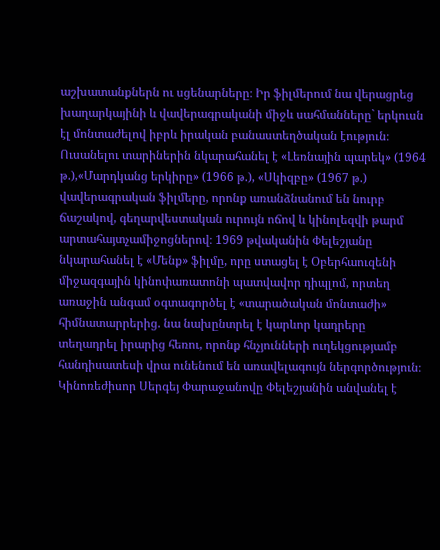աշխատանքներն ու սցենարները։ Իր ֆիլմերում նա վերացրեց խաղարկայինի և վավերագրականի միջև սահմանները` երկուսն էլ մոնտաժելով իբրև իրական բանաստեղծական էություն։ Ուսանելու տարիներին նկարահանել է «Լեռնային պարեկ» (1964 թ.),«Մարդկանց երկիրը» (1966 թ.), «Սկիզբը» (1967 թ.) վավերագրական ֆիլմերը, որոնք առանձնանում են նուրբ ճաշակով, գեղարվեստական ուրույն ոճով և կինոլեզվի թարմ արտահայտչամիջոցներով։ 1969 թվականին Փելեշյանը նկարահանել է «Մենք» ֆիլմը, որը ստացել է Օբերհաուզենի միջազգային կինոփառատոնի պատվավոր դիպլոմ, որտեղ առաջին անգամ օգտագործել է «տարածական մոնտաժի» հիմնատարրերից. նա նախընտրել է կարևոր կադրերը տեղադրել իրարից հեռու, որոնք հնչյունների ուղեկցությամբ հանդիսատեսի վրա ունենում են առավելագույն ներգործություն։ Կինոռեժիսոր Սերգեյ Փարաջանովը Փելեշյանին անվանել է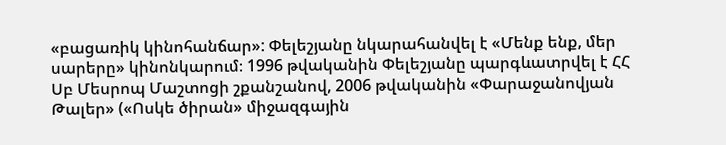«բացառիկ կինոհանճար»: Փելեշյանը նկարահանվել է «Մենք ենք, մեր սարերը» կինոնկարում։ 1996 թվականին Փելեշյանը պարգևատրվել է ՀՀ Սբ Մեսրոպ Մաշտոցի շքանշանով, 2006 թվականին «Փարաջանովյան Թալեր» («Ոսկե ծիրան» միջազգային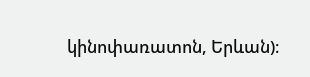կինոփառատոն, Երևան)։